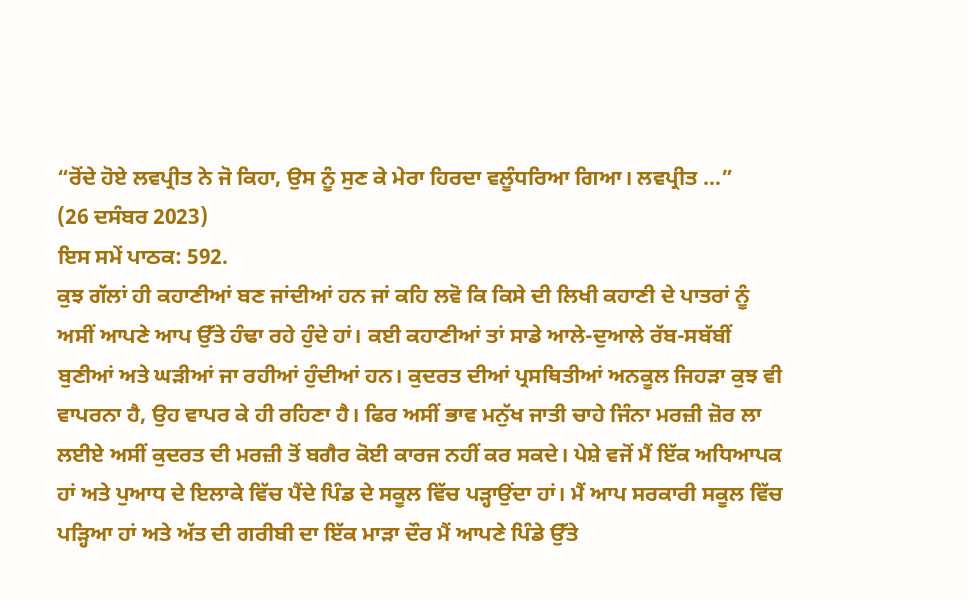“ਰੋਂਦੇ ਹੋਏ ਲਵਪ੍ਰੀਤ ਨੇ ਜੋ ਕਿਹਾ, ਉਸ ਨੂੰ ਸੁਣ ਕੇ ਮੇਰਾ ਹਿਰਦਾ ਵਲੂੰਧਰਿਆ ਗਿਆ। ਲਵਪ੍ਰੀਤ ...”
(26 ਦਸੰਬਰ 2023)
ਇਸ ਸਮੇਂ ਪਾਠਕ: 592.
ਕੁਝ ਗੱਲਾਂ ਹੀ ਕਹਾਣੀਆਂ ਬਣ ਜਾਂਦੀਆਂ ਹਨ ਜਾਂ ਕਹਿ ਲਵੋ ਕਿ ਕਿਸੇ ਦੀ ਲਿਖੀ ਕਹਾਣੀ ਦੇ ਪਾਤਰਾਂ ਨੂੰ ਅਸੀਂ ਆਪਣੇ ਆਪ ਉੱਤੇ ਹੰਢਾ ਰਹੇ ਹੁੰਦੇ ਹਾਂ। ਕਈ ਕਹਾਣੀਆਂ ਤਾਂ ਸਾਡੇ ਆਲੇ-ਦੁਆਲੇ ਰੱਬ-ਸਬੱਬੀਂ ਬੁਣੀਆਂ ਅਤੇ ਘੜੀਆਂ ਜਾ ਰਹੀਆਂ ਹੁੰਦੀਆਂ ਹਨ। ਕੁਦਰਤ ਦੀਆਂ ਪ੍ਰਸਥਿਤੀਆਂ ਅਨਕੂਲ ਜਿਹੜਾ ਕੁਝ ਵੀ ਵਾਪਰਨਾ ਹੈ, ਉਹ ਵਾਪਰ ਕੇ ਹੀ ਰਹਿਣਾ ਹੈ। ਫਿਰ ਅਸੀਂ ਭਾਵ ਮਨੁੱਖ ਜਾਤੀ ਚਾਹੇ ਜਿੰਨਾ ਮਰਜ਼ੀ ਜ਼ੋਰ ਲਾ ਲਈਏ ਅਸੀਂ ਕੁਦਰਤ ਦੀ ਮਰਜ਼ੀ ਤੋਂ ਬਗੈਰ ਕੋਈ ਕਾਰਜ ਨਹੀਂ ਕਰ ਸਕਦੇ। ਪੇਸ਼ੇ ਵਜੋਂ ਮੈਂ ਇੱਕ ਅਧਿਆਪਕ ਹਾਂ ਅਤੇ ਪੁਆਧ ਦੇ ਇਲਾਕੇ ਵਿੱਚ ਪੈਂਦੇ ਪਿੰਡ ਦੇ ਸਕੂਲ ਵਿੱਚ ਪੜ੍ਹਾਉਂਦਾ ਹਾਂ। ਮੈਂ ਆਪ ਸਰਕਾਰੀ ਸਕੂਲ ਵਿੱਚ ਪੜ੍ਹਿਆ ਹਾਂ ਅਤੇ ਅੱਤ ਦੀ ਗਰੀਬੀ ਦਾ ਇੱਕ ਮਾੜਾ ਦੌਰ ਮੈਂ ਆਪਣੇ ਪਿੰਡੇ ਉੱਤੇ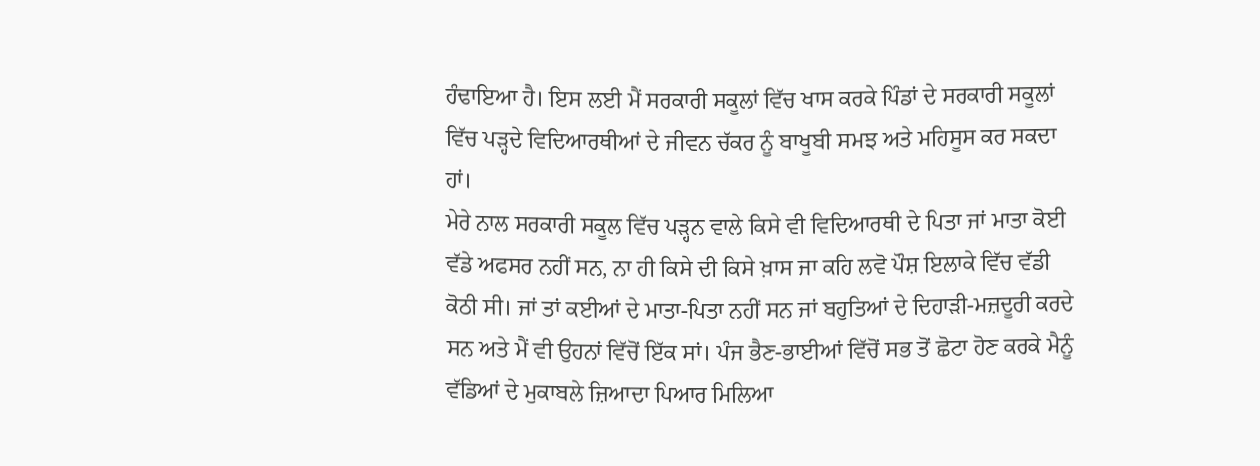ਹੰਢਾਇਆ ਹੈ। ਇਸ ਲਈ ਮੈਂ ਸਰਕਾਰੀ ਸਕੂਲਾਂ ਵਿੱਚ ਖਾਸ ਕਰਕੇ ਪਿੰਡਾਂ ਦੇ ਸਰਕਾਰੀ ਸਕੂਲਾਂ ਵਿੱਚ ਪੜ੍ਹਦੇ ਵਿਦਿਆਰਥੀਆਂ ਦੇ ਜੀਵਨ ਚੱਕਰ ਨੂੰ ਬਾਖੂਬੀ ਸਮਝ ਅਤੇ ਮਹਿਸੂਸ ਕਰ ਸਕਦਾ ਹਾਂ।
ਮੇਰੇ ਨਾਲ ਸਰਕਾਰੀ ਸਕੂਲ ਵਿੱਚ ਪੜ੍ਹਨ ਵਾਲੇ ਕਿਸੇ ਵੀ ਵਿਦਿਆਰਥੀ ਦੇ ਪਿਤਾ ਜਾਂ ਮਾਤਾ ਕੋਈ ਵੱਡੇ ਅਫਸਰ ਨਹੀਂ ਸਨ, ਨਾ ਹੀ ਕਿਸੇ ਦੀ ਕਿਸੇ ਖ਼ਾਸ ਜਾ ਕਹਿ ਲਵੋ ਪੌਸ਼ ਇਲਾਕੇ ਵਿੱਚ ਵੱਡੀ ਕੋਠੀ ਸੀ। ਜਾਂ ਤਾਂ ਕਈਆਂ ਦੇ ਮਾਤਾ-ਪਿਤਾ ਨਹੀਂ ਸਨ ਜਾਂ ਬਹੁਤਿਆਂ ਦੇ ਦਿਹਾੜੀ-ਮਜ਼ਦੂਰੀ ਕਰਦੇ ਸਨ ਅਤੇ ਮੈਂ ਵੀ ਉਹਨਾਂ ਵਿੱਚੋਂ ਇੱਕ ਸਾਂ। ਪੰਜ ਭੈਣ-ਭਾਈਆਂ ਵਿੱਚੋਂ ਸਭ ਤੋਂ ਛੋਟਾ ਹੋਣ ਕਰਕੇ ਮੈਨੂੰ ਵੱਡਿਆਂ ਦੇ ਮੁਕਾਬਲੇ ਜ਼ਿਆਦਾ ਪਿਆਰ ਮਿਲਿਆ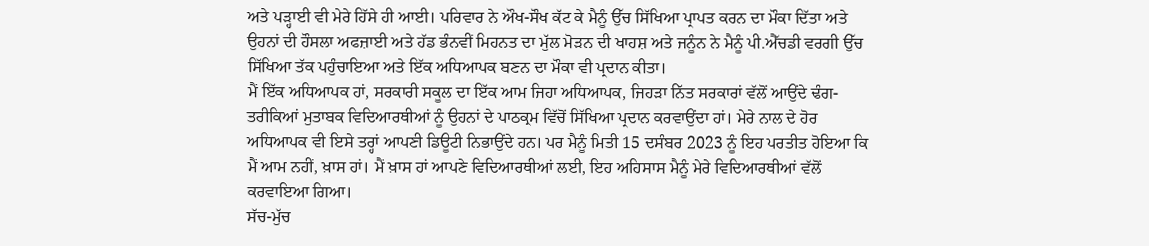ਅਤੇ ਪੜ੍ਹਾਈ ਵੀ ਮੇਰੇ ਹਿੱਸੇ ਹੀ ਆਈ। ਪਰਿਵਾਰ ਨੇ ਔਖ-ਸੌਖ ਕੱਟ ਕੇ ਮੈਨੂੰ ਉੱਚ ਸਿੱਖਿਆ ਪ੍ਰਾਪਤ ਕਰਨ ਦਾ ਮੌਕਾ ਦਿੱਤਾ ਅਤੇ ਉਹਨਾਂ ਦੀ ਹੌਸਲਾ ਅਫਜ਼ਾਈ ਅਤੇ ਹੱਡ ਭੰਨਵੀਂ ਮਿਹਨਤ ਦਾ ਮੁੱਲ ਮੋੜਨ ਦੀ ਖਾਹਸ਼ ਅਤੇ ਜਨੂੰਨ ਨੇ ਮੈਨੂੰ ਪੀ.ਐੱਚਡੀ ਵਰਗੀ ਉੱਚ ਸਿੱਖਿਆ ਤੱਕ ਪਹੁੰਚਾਇਆ ਅਤੇ ਇੱਕ ਅਧਿਆਪਕ ਬਣਨ ਦਾ ਮੌਕਾ ਵੀ ਪ੍ਰਦਾਨ ਕੀਤਾ।
ਮੈਂ ਇੱਕ ਅਧਿਆਪਕ ਹਾਂ, ਸਰਕਾਰੀ ਸਕੂਲ ਦਾ ਇੱਕ ਆਮ ਜਿਹਾ ਅਧਿਆਪਕ, ਜਿਹੜਾ ਨਿੱਤ ਸਰਕਾਰਾਂ ਵੱਲੋਂ ਆਉਂਦੇ ਢੰਗ-ਤਰੀਕਿਆਂ ਮੁਤਾਬਕ ਵਿਦਿਆਰਥੀਆਂ ਨੂੰ ਉਹਨਾਂ ਦੇ ਪਾਠਕ੍ਰਮ ਵਿੱਚੋਂ ਸਿੱਖਿਆ ਪ੍ਰਦਾਨ ਕਰਵਾਉਂਦਾ ਹਾਂ। ਮੇਰੇ ਨਾਲ ਦੇ ਹੋਰ ਅਧਿਆਪਕ ਵੀ ਇਸੇ ਤਰ੍ਹਾਂ ਆਪਣੀ ਡਿਊਟੀ ਨਿਭਾਉਂਦੇ ਹਨ। ਪਰ ਮੈਨੂੰ ਮਿਤੀ 15 ਦਸੰਬਰ 2023 ਨੂੰ ਇਹ ਪਰਤੀਤ ਹੋਇਆ ਕਿ ਮੈਂ ਆਮ ਨਹੀਂ, ਖ਼ਾਸ ਹਾਂ। ਮੈਂ ਖ਼ਾਸ ਹਾਂ ਆਪਣੇ ਵਿਦਿਆਰਥੀਆਂ ਲਈ, ਇਹ ਅਹਿਸਾਸ ਮੈਨੂੰ ਮੇਰੇ ਵਿਦਿਆਰਥੀਆਂ ਵੱਲੋਂ ਕਰਵਾਇਆ ਗਿਆ।
ਸੱਚ-ਮੁੱਚ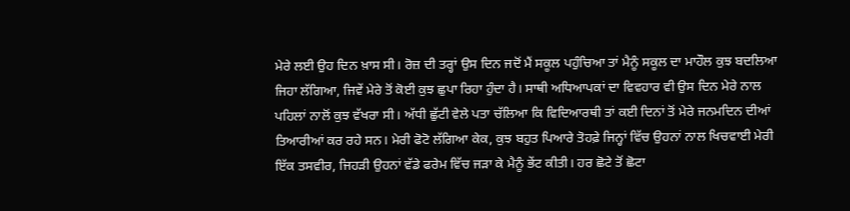ਮੇਰੇ ਲਈ ਉਹ ਦਿਨ ਖ਼ਾਸ ਸੀ। ਰੋਜ਼ ਦੀ ਤਰ੍ਹਾਂ ਉਸ ਦਿਨ ਜਦੋਂ ਮੈਂ ਸਕੂਲ ਪਹੁੰਚਿਆ ਤਾਂ ਮੈਨੂੰ ਸਕੂਲ ਦਾ ਮਾਹੌਲ ਕੁਝ ਬਦਲਿਆ ਜਿਹਾ ਲੱਗਿਆ, ਜਿਵੇਂ ਮੇਰੇ ਤੋਂ ਕੋਈ ਕੁਝ ਛੁਪਾ ਰਿਹਾ ਹੁੰਦਾ ਹੈ। ਸਾਥੀ ਅਧਿਆਪਕਾਂ ਦਾ ਵਿਵਹਾਰ ਵੀ ਉਸ ਦਿਨ ਮੇਰੇ ਨਾਲ ਪਹਿਲਾਂ ਨਾਲੋਂ ਕੁਝ ਵੱਖਰਾ ਸੀ। ਅੱਧੀ ਛੁੱਟੀ ਵੇਲੇ ਪਤਾ ਚੱਲਿਆ ਕਿ ਵਿਦਿਆਰਥੀ ਤਾਂ ਕਈ ਦਿਨਾਂ ਤੋਂ ਮੇਰੇ ਜਨਮਦਿਨ ਦੀਆਂ ਤਿਆਰੀਆਂ ਕਰ ਰਹੇ ਸਨ। ਮੇਰੀ ਫੋਟੋ ਲੱਗਿਆ ਕੇਕ, ਕੁਝ ਬਹੁਤ ਪਿਆਰੇ ਤੋਹਫ਼ੇ ਜਿਨ੍ਹਾਂ ਵਿੱਚ ਉਹਨਾਂ ਨਾਲ ਖਿਚਵਾਈ ਮੇਰੀ ਇੱਕ ਤਸਵੀਰ, ਜਿਹੜੀ ਉਹਨਾਂ ਵੱਡੇ ਫਰੇਮ ਵਿੱਚ ਜੜਾ ਕੇ ਮੈਨੂੰ ਭੇਂਟ ਕੀਤੀ। ਹਰ ਛੋਟੇ ਤੋਂ ਛੋਟਾ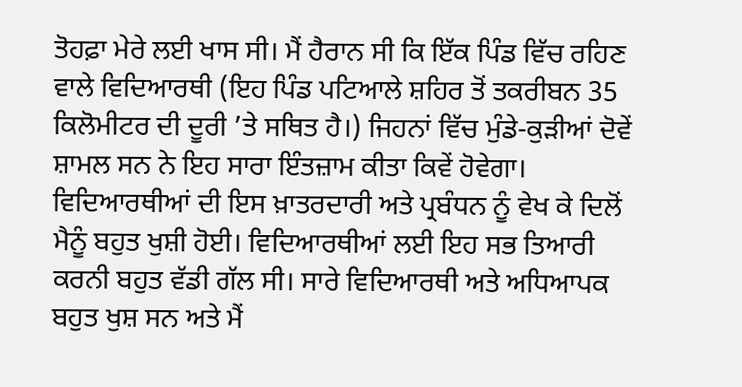ਤੋਹਫ਼ਾ ਮੇਰੇ ਲਈ ਖਾਸ ਸੀ। ਮੈਂ ਹੈਰਾਨ ਸੀ ਕਿ ਇੱਕ ਪਿੰਡ ਵਿੱਚ ਰਹਿਣ ਵਾਲੇ ਵਿਦਿਆਰਥੀ (ਇਹ ਪਿੰਡ ਪਟਿਆਲੇ ਸ਼ਹਿਰ ਤੋਂ ਤਕਰੀਬਨ 35 ਕਿਲੋਮੀਟਰ ਦੀ ਦੂਰੀ ’ਤੇ ਸਥਿਤ ਹੈ।) ਜਿਹਨਾਂ ਵਿੱਚ ਮੁੰਡੇ-ਕੁੜੀਆਂ ਦੋਵੇਂ ਸ਼ਾਮਲ ਸਨ ਨੇ ਇਹ ਸਾਰਾ ਇੰਤਜ਼ਾਮ ਕੀਤਾ ਕਿਵੇਂ ਹੋਵੇਗਾ। ਵਿਦਿਆਰਥੀਆਂ ਦੀ ਇਸ ਖ਼ਾਤਰਦਾਰੀ ਅਤੇ ਪ੍ਰਬੰਧਨ ਨੂੰ ਵੇਖ ਕੇ ਦਿਲੋਂ ਮੈਨੂੰ ਬਹੁਤ ਖੁਸ਼ੀ ਹੋਈ। ਵਿਦਿਆਰਥੀਆਂ ਲਈ ਇਹ ਸਭ ਤਿਆਰੀ ਕਰਨੀ ਬਹੁਤ ਵੱਡੀ ਗੱਲ ਸੀ। ਸਾਰੇ ਵਿਦਿਆਰਥੀ ਅਤੇ ਅਧਿਆਪਕ ਬਹੁਤ ਖੁਸ਼ ਸਨ ਅਤੇ ਮੈਂ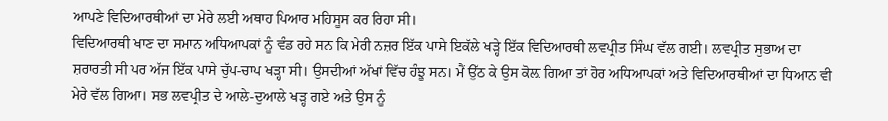ਆਪਣੇ ਵਿਦਿਆਰਥੀਆਂ ਦਾ ਮੇਰੇ ਲਈ ਅਥਾਹ ਪਿਆਰ ਮਹਿਸੂਸ ਕਰ ਰਿਹਾ ਸੀ।
ਵਿਦਿਆਰਥੀ ਖਾਣ ਦਾ ਸਮਾਨ ਅਧਿਆਪਕਾਂ ਨੂੰ ਵੰਡ ਰਹੇ ਸਨ ਕਿ ਮੇਰੀ ਨਜ਼ਰ ਇੱਕ ਪਾਸੇ ਇਕੱਲੇ ਖੜ੍ਹੇ ਇੱਕ ਵਿਦਿਆਰਥੀ ਲਵਪ੍ਰੀਤ ਸਿੰਘ ਵੱਲ ਗਈ। ਲਵਪ੍ਰੀਤ ਸੁਭਾਅ ਦਾ ਸ਼ਰਾਰਤੀ ਸੀ ਪਰ ਅੱਜ ਇੱਕ ਪਾਸੇ ਚੁੱਪ-ਚਾਪ ਖੜ੍ਹਾ ਸੀ। ਉਸਦੀਆਂ ਅੱਖਾਂ ਵਿੱਚ ਹੰਝੂ ਸਨ। ਮੈਂ ਉੱਠ ਕੇ ਉਸ ਕੋਲ਼ ਗਿਆ ਤਾਂ ਹੋਰ ਅਧਿਆਪਕਾਂ ਅਤੇ ਵਿਦਿਆਰਥੀਆਂ ਦਾ ਧਿਆਨ ਵੀ ਮੇਰੇ ਵੱਲ ਗਿਆ। ਸਭ ਲਵਪ੍ਰੀਤ ਦੇ ਆਲੇ-ਦੁਆਲੇ ਖੜ੍ਹ ਗਏ ਅਤੇ ਉਸ ਨੂੰ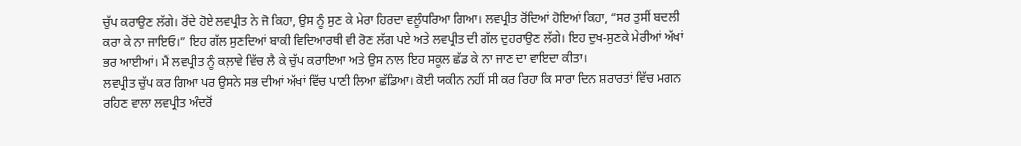ਚੁੱਪ ਕਰਾਉਣ ਲੱਗੇ। ਰੋਂਦੇ ਹੋਏ ਲਵਪ੍ਰੀਤ ਨੇ ਜੋ ਕਿਹਾ, ਉਸ ਨੂੰ ਸੁਣ ਕੇ ਮੇਰਾ ਹਿਰਦਾ ਵਲੂੰਧਰਿਆ ਗਿਆ। ਲਵਪ੍ਰੀਤ ਰੋਂਦਿਆਂ ਹੋਇਆਂ ਕਿਹਾ, “ਸਰ ਤੁਸੀਂ ਬਦਲੀ ਕਰਾ ਕੇ ਨਾ ਜਾਇਓ।” ਇਹ ਗੱਲ ਸੁਣਦਿਆਂ ਬਾਕੀ ਵਿਦਿਆਰਥੀ ਵੀ ਰੋਣ ਲੱਗ ਪਏ ਅਤੇ ਲਵਪ੍ਰੀਤ ਦੀ ਗੱਲ ਦੁਹਰਾਉਣ ਲੱਗੇ। ਇਹ ਦੁਖ-ਸੁਣਕੇ ਮੇਰੀਆਂ ਅੱਖਾਂ ਭਰ ਆਈਆਂ। ਮੈਂ ਲਵਪ੍ਰੀਤ ਨੂੰ ਕਲ਼ਾਵੇ ਵਿੱਚ ਲੈ ਕੇ ਚੁੱਪ ਕਰਾਇਆ ਅਤੇ ਉਸ ਨਾਲ ਇਹ ਸਕੂਲ ਛੱਡ ਕੇ ਨਾ ਜਾਣ ਦਾ ਵਾਇਦਾ ਕੀਤਾ।
ਲਵਪ੍ਰੀਤ ਚੁੱਪ ਕਰ ਗਿਆ ਪਰ ਉਸਨੇ ਸਭ ਦੀਆਂ ਅੱਖਾਂ ਵਿੱਚ ਪਾਣੀ ਲਿਆ ਛੱਡਿਆ। ਕੋਈ ਯਕੀਨ ਨਹੀਂ ਸੀ ਕਰ ਰਿਹਾ ਕਿ ਸਾਰਾ ਦਿਨ ਸ਼ਰਾਰਤਾਂ ਵਿੱਚ ਮਗਨ ਰਹਿਣ ਵਾਲਾ ਲਵਪ੍ਰੀਤ ਅੰਦਰੋਂ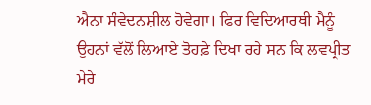ਐਨਾ ਸੰਵੇਦਨਸ਼ੀਲ ਹੋਵੇਗਾ। ਫਿਰ ਵਿਦਿਆਰਥੀ ਮੈਨੂੰ ਉਹਨਾਂ ਵੱਲੋਂ ਲਿਆਏ ਤੋਹਫ਼ੇ ਦਿਖਾ ਰਹੇ ਸਨ ਕਿ ਲਵਪ੍ਰੀਤ ਮੇਰੇ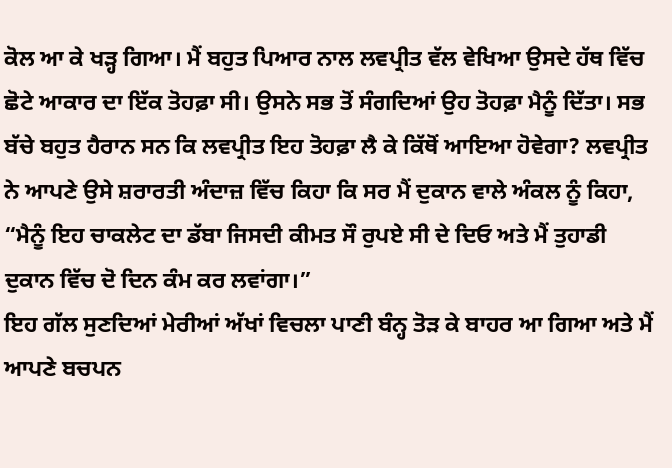ਕੋਲ ਆ ਕੇ ਖੜ੍ਹ ਗਿਆ। ਮੈਂ ਬਹੁਤ ਪਿਆਰ ਨਾਲ ਲਵਪ੍ਰੀਤ ਵੱਲ ਵੇਖਿਆ ਉਸਦੇ ਹੱਥ ਵਿੱਚ ਛੋਟੇ ਆਕਾਰ ਦਾ ਇੱਕ ਤੋਹਫ਼ਾ ਸੀ। ਉਸਨੇ ਸਭ ਤੋਂ ਸੰਗਦਿਆਂ ਉਹ ਤੋਹਫ਼ਾ ਮੈਨੂੰ ਦਿੱਤਾ। ਸਭ ਬੱਚੇ ਬਹੁਤ ਹੈਰਾਨ ਸਨ ਕਿ ਲਵਪ੍ਰੀਤ ਇਹ ਤੋਹਫ਼ਾ ਲੈ ਕੇ ਕਿੱਥੋਂ ਆਇਆ ਹੋਵੇਗਾ? ਲਵਪ੍ਰੀਤ ਨੇ ਆਪਣੇ ਉਸੇ ਸ਼ਰਾਰਤੀ ਅੰਦਾਜ਼ ਵਿੱਚ ਕਿਹਾ ਕਿ ਸਰ ਮੈਂ ਦੁਕਾਨ ਵਾਲੇ ਅੰਕਲ ਨੂੰ ਕਿਹਾ, “ਮੈਨੂੰ ਇਹ ਚਾਕਲੇਟ ਦਾ ਡੱਬਾ ਜਿਸਦੀ ਕੀਮਤ ਸੌ ਰੁਪਏ ਸੀ ਦੇ ਦਿਓ ਅਤੇ ਮੈਂ ਤੁਹਾਡੀ ਦੁਕਾਨ ਵਿੱਚ ਦੋ ਦਿਨ ਕੰਮ ਕਰ ਲਵਾਂਗਾ।”
ਇਹ ਗੱਲ ਸੁਣਦਿਆਂ ਮੇਰੀਆਂ ਅੱਖਾਂ ਵਿਚਲਾ ਪਾਣੀ ਬੰਨ੍ਹ ਤੋੜ ਕੇ ਬਾਹਰ ਆ ਗਿਆ ਅਤੇ ਮੈਂ ਆਪਣੇ ਬਚਪਨ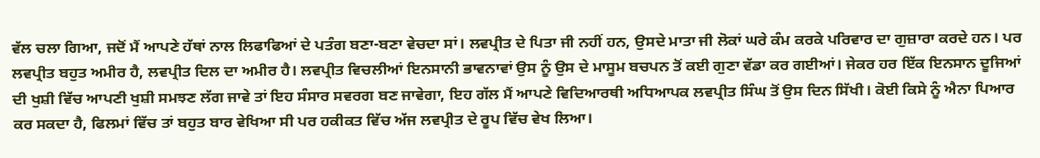ਵੱਲ ਚਲਾ ਗਿਆ, ਜਦੋਂ ਮੈਂ ਆਪਣੇ ਹੱਥਾਂ ਨਾਲ ਲਿਫਾਫਿਆਂ ਦੇ ਪਤੰਗ ਬਣਾ-ਬਣਾ ਵੇਚਦਾ ਸਾਂ। ਲਵਪ੍ਰੀਤ ਦੇ ਪਿਤਾ ਜੀ ਨਹੀਂ ਹਨ, ਉਸਦੇ ਮਾਤਾ ਜੀ ਲੋਕਾਂ ਘਰੇ ਕੰਮ ਕਰਕੇ ਪਰਿਵਾਰ ਦਾ ਗੁਜ਼ਾਰਾ ਕਰਦੇ ਹਨ। ਪਰ ਲਵਪ੍ਰੀਤ ਬਹੁਤ ਅਮੀਰ ਹੈ, ਲਵਪ੍ਰੀਤ ਦਿਲ ਦਾ ਅਮੀਰ ਹੈ। ਲਵਪ੍ਰੀਤ ਵਿਚਲੀਆਂ ਇਨਸਾਨੀ ਭਾਵਨਾਵਾਂ ਉਸ ਨੂੰ ਉਸ ਦੇ ਮਾਸੂਮ ਬਚਪਨ ਤੋਂ ਕਈ ਗੁਣਾ ਵੱਡਾ ਕਰ ਗਈਆਂ। ਜੇਕਰ ਹਰ ਇੱਕ ਇਨਸਾਨ ਦੂਜਿਆਂ ਦੀ ਖੁਸ਼ੀ ਵਿੱਚ ਆਪਣੀ ਖੁਸ਼ੀ ਸਮਝਣ ਲੱਗ ਜਾਵੇ ਤਾਂ ਇਹ ਸੰਸਾਰ ਸਵਰਗ ਬਣ ਜਾਵੇਗਾ, ਇਹ ਗੱਲ ਮੈਂ ਆਪਣੇ ਵਿਦਿਆਰਥੀ ਅਧਿਆਪਕ ਲਵਪ੍ਰੀਤ ਸਿੰਘ ਤੋਂ ਉਸ ਦਿਨ ਸਿੱਖੀ। ਕੋਈ ਕਿਸੇ ਨੂੰ ਐਨਾ ਪਿਆਰ ਕਰ ਸਕਦਾ ਹੈ, ਫਿਲਮਾਂ ਵਿੱਚ ਤਾਂ ਬਹੁਤ ਬਾਰ ਵੇਖਿਆ ਸੀ ਪਰ ਹਕੀਕਤ ਵਿੱਚ ਅੱਜ ਲਵਪ੍ਰੀਤ ਦੇ ਰੂਪ ਵਿੱਚ ਵੇਖ ਲਿਆ।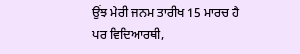ਉਂਝ ਮੇਰੀ ਜਨਮ ਤਾਰੀਖ 15 ਮਾਰਚ ਹੈ ਪਰ ਵਿਦਿਆਰਥੀ,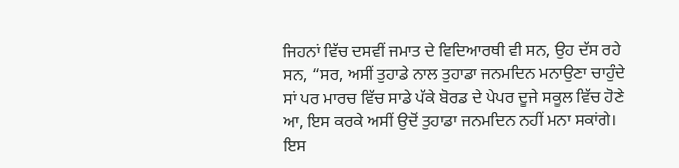ਜਿਹਨਾਂ ਵਿੱਚ ਦਸਵੀਂ ਜਮਾਤ ਦੇ ਵਿਦਿਆਰਥੀ ਵੀ ਸਨ, ਉਹ ਦੱਸ ਰਹੇ ਸਨ, “ਸਰ, ਅਸੀਂ ਤੁਹਾਡੇ ਨਾਲ ਤੁਹਾਡਾ ਜਨਮਦਿਨ ਮਨਾਉਣਾ ਚਾਹੁੰਦੇ ਸਾਂ ਪਰ ਮਾਰਚ ਵਿੱਚ ਸਾਡੇ ਪੱਕੇ ਬੋਰਡ ਦੇ ਪੇਪਰ ਦੂਜੇ ਸਕੂਲ ਵਿੱਚ ਹੋਣੇ ਆ, ਇਸ ਕਰਕੇ ਅਸੀਂ ਉਦੋਂ ਤੁਹਾਡਾ ਜਨਮਦਿਨ ਨਹੀਂ ਮਨਾ ਸਕਾਂਗੇ। ਇਸ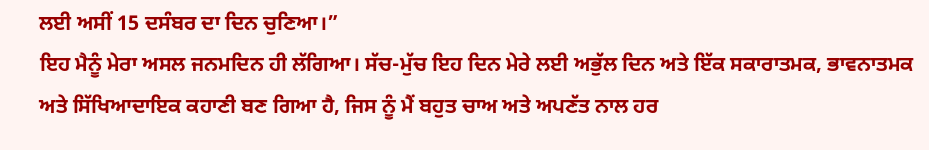ਲਈ ਅਸੀਂ 15 ਦਸੰਬਰ ਦਾ ਦਿਨ ਚੁਣਿਆ।”
ਇਹ ਮੈਨੂੰ ਮੇਰਾ ਅਸਲ ਜਨਮਦਿਨ ਹੀ ਲੱਗਿਆ। ਸੱਚ-ਮੁੱਚ ਇਹ ਦਿਨ ਮੇਰੇ ਲਈ ਅਭੁੱਲ ਦਿਨ ਅਤੇ ਇੱਕ ਸਕਾਰਾਤਮਕ, ਭਾਵਨਾਤਮਕ ਅਤੇ ਸਿੱਖਿਆਦਾਇਕ ਕਹਾਣੀ ਬਣ ਗਿਆ ਹੈ, ਜਿਸ ਨੂੰ ਮੈਂ ਬਹੁਤ ਚਾਅ ਅਤੇ ਅਪਣੱਤ ਨਾਲ ਹਰ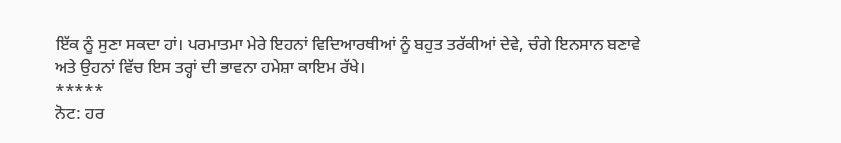ਇੱਕ ਨੂੰ ਸੁਣਾ ਸਕਦਾ ਹਾਂ। ਪਰਮਾਤਮਾ ਮੇਰੇ ਇਹਨਾਂ ਵਿਦਿਆਰਥੀਆਂ ਨੂੰ ਬਹੁਤ ਤਰੱਕੀਆਂ ਦੇਵੇ, ਚੰਗੇ ਇਨਸਾਨ ਬਣਾਵੇ ਅਤੇ ਉਹਨਾਂ ਵਿੱਚ ਇਸ ਤਰ੍ਹਾਂ ਦੀ ਭਾਵਨਾ ਹਮੇਸ਼ਾ ਕਾਇਮ ਰੱਖੇ।
*****
ਨੋਟ: ਹਰ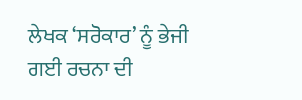ਲੇਖਕ ‘ਸਰੋਕਾਰ’ ਨੂੰ ਭੇਜੀ ਗਈ ਰਚਨਾ ਦੀ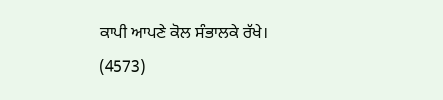ਕਾਪੀ ਆਪਣੇ ਕੋਲ ਸੰਭਾਲਕੇ ਰੱਖੇ।
(4573)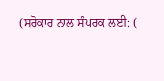(ਸਰੋਕਾਰ ਨਾਲ ਸੰਪਰਕ ਲਈ: (